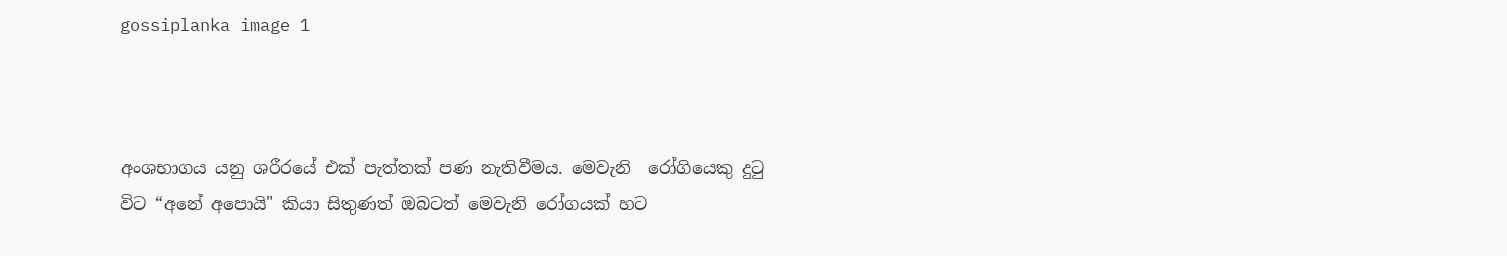gossiplanka image 1



අංශභාගය යනු ශරීරයේ එක් පැත්තක් පණ නැතිවීමය. මෙවැනි  රෝගියෙකු දුටු විට “අනේ අපොයි" කියා සිතුණත් ඔබටත් මෙවැනි රෝගයක් හට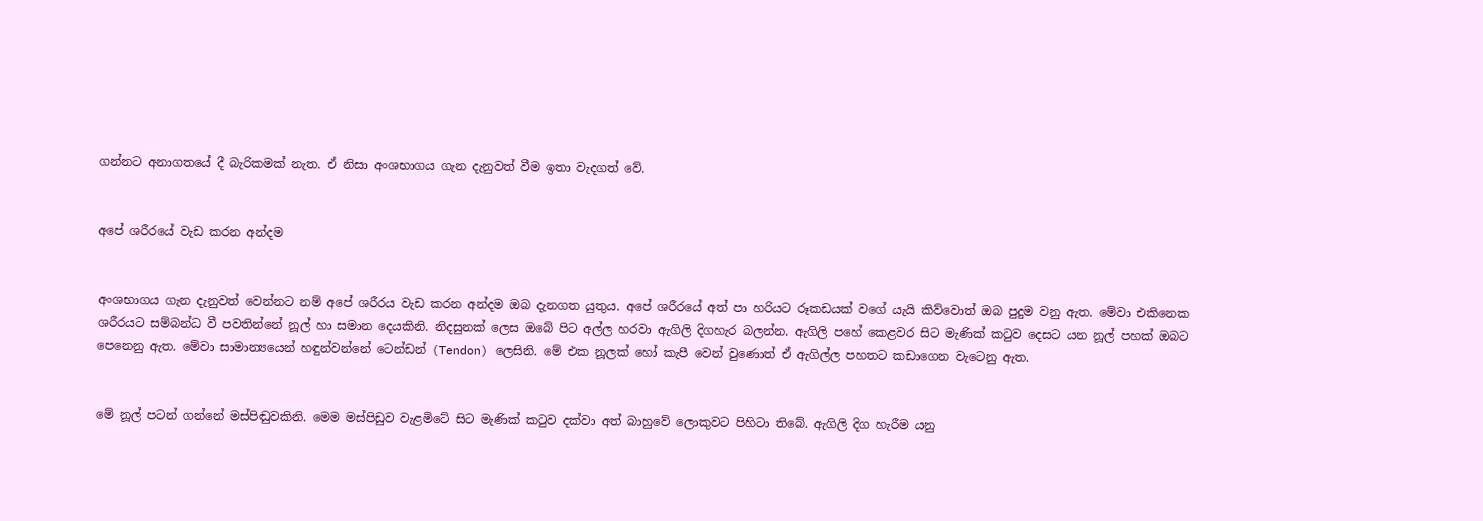ගන්නට අනාගතයේ දී බැරිකමක් නැත. ඒ නිසා අංශභාගය ගැන දැනුවත් වීම ඉතා වැදගත් වේ.


අපේ ශරීරයේ වැඩ කරන අන්දම


අංශභාගය ගැන දැනුවත් වෙන්නට නම් අපේ ශරීරය වැඩ කරන අන්දම ඔබ දැනගත යුතුය. අපේ ශරීරයේ අත් පා හරියට රූකඩයක් වගේ යැයි කිව්වොත් ඔබ පුදුම වනු ඇත. මේවා එකිනෙක ශරීරයට සම්බන්ධ වී පවතින්නේ නූල් හා සමාන දෙයකිනි. නිදසුනක් ලෙස ඔබේ පිට අල්ල හරවා ඇගිලි දිගහැර බලන්න. ඇගිලි පහේ කෙළවර සිට මැණික් කටුව දෙසට යන නූල් පහක් ඔබට පෙනෙනු ඇත. මේවා සාමාන්‍යයෙන් හඳුන්වන්නේ ටෙන්ඩන් (Tendon) ලෙසිනි. මේ එක නූලක් හෝ කැපී වෙන් වුණොත් ඒ ඇගිල්ල පහතට කඩාගෙන වැටෙනු ඇත.


මේ නූල් පටන් ගන්නේ මස්පිඬුවකිනි. මෙම මස්පිඩුව වැළමිටේ සිට මැණික් කටුව දක්වා අත් බාහුවේ ලොකුවට පිහිටා තිබේ. ඇගිලි දිග හැරීම යනු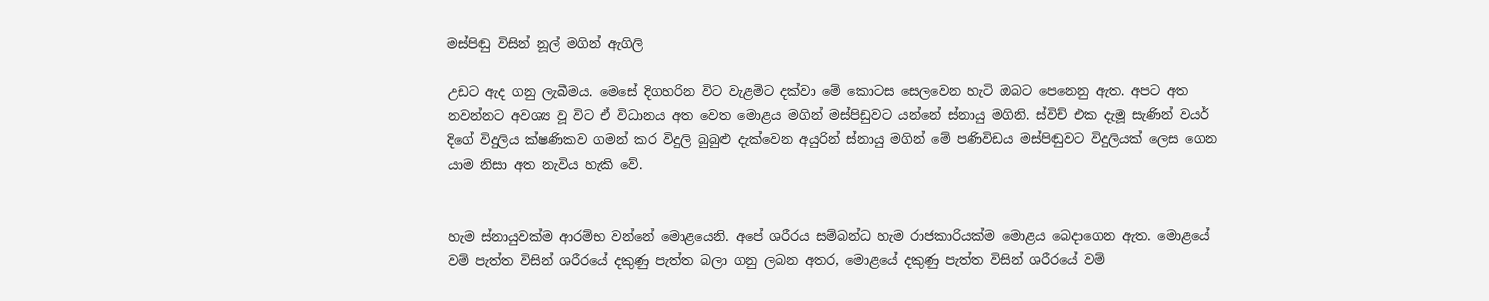මස්පිඬු විසින් නූල් මගින් ඇගිලි

උඩට ඇද ගනු ලැබීමය. මෙසේ දිගහරින විට වැළමිට දක්වා මේ කොටස සෙලවෙන හැටි ඔබට පෙනෙනු ඇත. අපට අත නවන්නට අවශ්‍ය වූ විට ඒ විධානය අත වෙත මොළය මගින් මස්පිඩුවට යන්නේ ස්නායු මගිනි. ස්විච් එක දැමූ සැණින් වයර් දිගේ විදුලිය ක්ෂණිකව ගමන් කර විදුලි බුබුළු දැක්වෙන අයුරින් ස්නායු මගින් මේ පණිවිඩය මස්පිඬුවට විදුලියක් ලෙස ගෙන යාම නිසා අත නැවිය හැකි වේ.


හැම ස්නායුවක්ම ආරම්භ වන්නේ මොළයෙනි. අපේ ශරීරය සම්බන්ධ හැම රාජකාරියක්ම මොළය බෙදාගෙන ඇත. මොළයේ වම් පැත්ත විසින් ශරීරයේ දකුණු පැත්ත බලා ගනු ලබන අතර, මොළයේ දකුණු පැත්ත විසින් ශරීරයේ වම්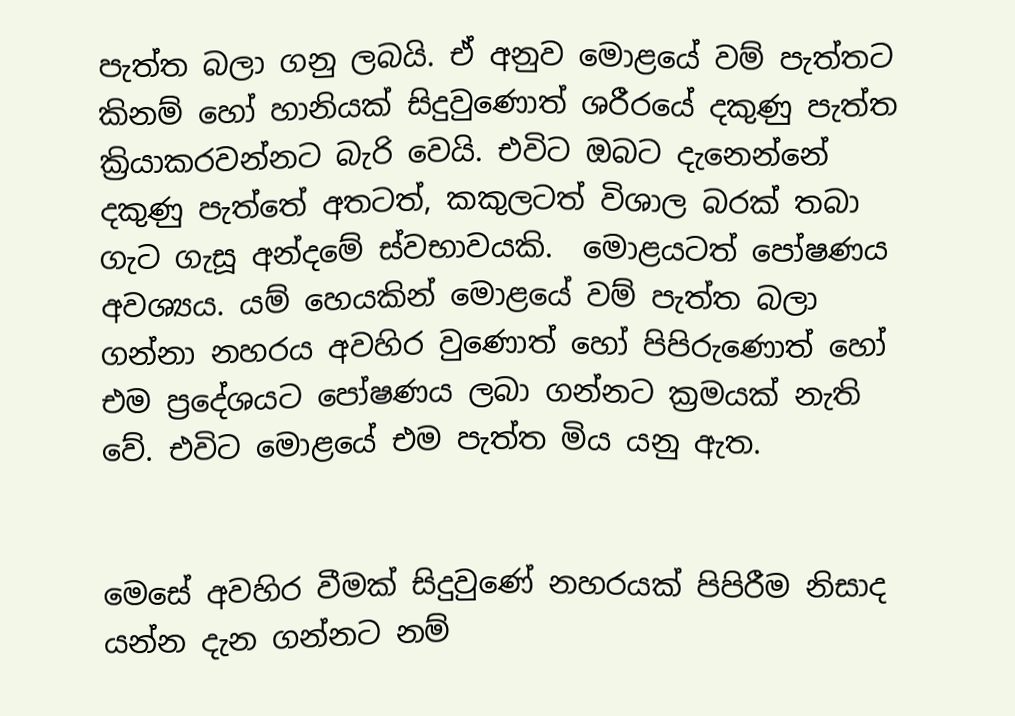පැත්ත බලා ගනු ලබයි. ඒ අනුව මොළයේ වම් පැත්තට කිනම් හෝ හානියක් සිදුවුණොත් ශරීරයේ දකුණු පැත්ත ක්‍රියාකරවන්නට බැරි වෙයි. එවිට ඔබට දැනෙන්නේ දකුණු පැත්තේ අතටත්, කකුලටත් විශාල බරක් තබා ගැට ගැසූ අන්දමේ ස්වභාවයකි.  මොළයටත් පෝෂණය අවශ්‍යය. යම් හෙයකින් මොළයේ වම් පැත්ත බලා ගන්නා නහරය අවහිර වුණොත් හෝ පිපිරුණොත් හෝ එම ප්‍රදේශයට පෝෂණය ලබා ගන්නට ක්‍රමයක් නැති වේ. එවිට මොළයේ එම පැත්ත මිය යනු ඇත.


මෙසේ අවහිර වීමක් සිදුවුණේ නහරයක් පිපිරීම නිසාද යන්න දැන ගන්නට නම්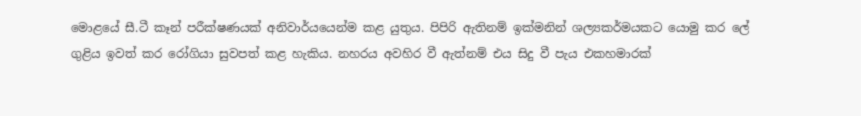මොළයේ සී.ටී කෑන් පරීක්ෂණයක් අනිවාර්යයෙන්ම කළ යුතුය. පිපිරි ඇතිනම් ඉක්මනින් ශල්‍යකර්මයකට යොමු කර ලේ ගුළිය ඉවත් කර රෝගියා සුවපත් කළ හැකිය. නහරය අවහිර වී ඇත්නම් එය සිදු වී පැය එකහමාරක්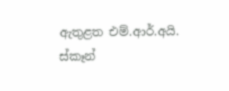ඇතුළත එම්.ආර්.අයි. ස්කෑන්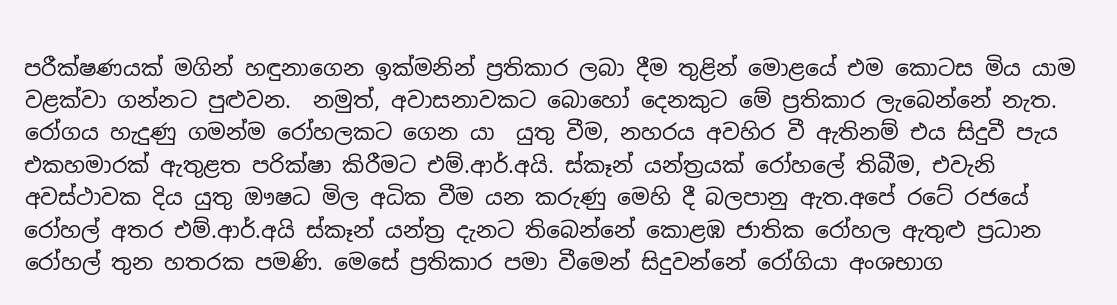පරීක්ෂණයක් මගින් හඳුනාගෙන ඉක්මනින් ප්‍රතිකාර ලබා දීම තුළින් මොළයේ එම කොටස මිය යාම වළක්වා ගන්නට පුළුවන.  නමුත්, අවාසනාවකට බොහෝ දෙනකුට මේ ප්‍රතිකාර ලැබෙන්නේ නැත. රෝගය හැදුණු ගමන්ම රෝහලකට ගෙන යා  යුතු වීම, නහරය අවහිර වී ඇතිනම් එය සිදුවී පැය එකහමාරක් ඇතුළත පරික්ෂා කිරීමට එම්.ආර්.අයි. ස්කෑන් යන්ත්‍රයක් රෝහලේ තිබීම, එවැනි අවස්ථාවක දිය යුතු ඖෂධ මිල අධික වීම යන කරුණු මෙහි දී බලපානු ඇත.අපේ රටේ රජයේ රෝහල් අතර එම්.ආර්.අයි ස්කෑන් යන්ත්‍ර දැනට තිබෙන්නේ කොළඹ ජාතික රෝහල ඇතුළු ප්‍රධාන රෝහල් තුන හතරක පමණි. මෙසේ ප්‍රතිකාර පමා වීමෙන් සිදුවන්නේ රෝගියා අංශභාග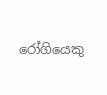රෝගියෙකු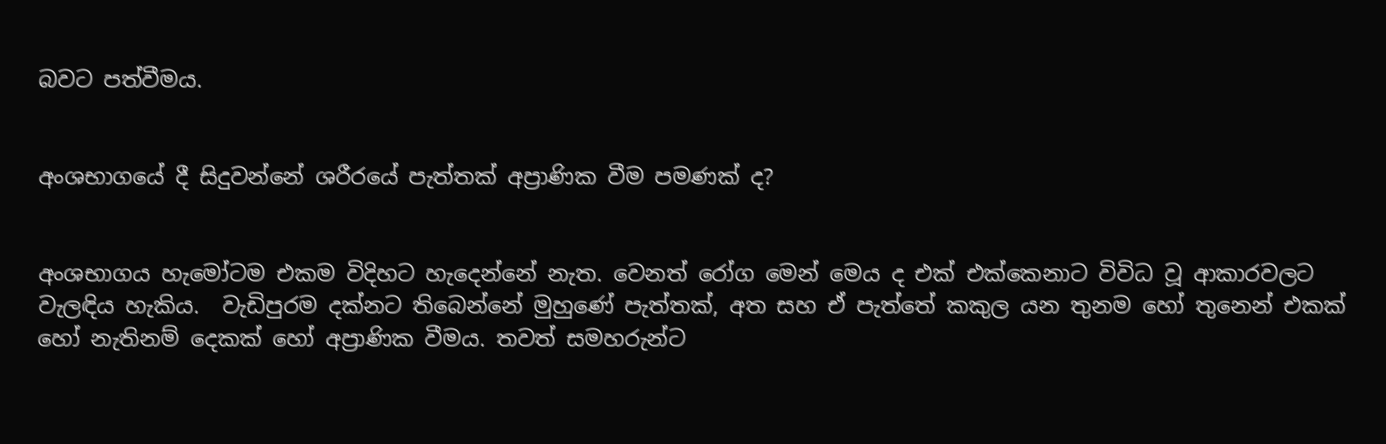බවට පත්වීමය.


අංශභාගයේ දී සිදුවන්නේ ශරීරයේ පැත්තක් අප්‍රාණික වීම පමණක් ද?


අංශභාගය හැමෝටම එකම විදිහට හැදෙන්නේ නැත. වෙනත් රෝග මෙන් මෙය ද එක් එක්කෙනාට විවිධ වූ ආකාරවලට වැලඳිය හැකිය.  වැඩිපුරම දක්නට තිබෙන්නේ මුහුණේ පැත්තක්, අත සහ ඒ පැත්තේ කකුල යන තුනම හෝ තුනෙන් එකක් හෝ නැතිනම් දෙකක් හෝ අප්‍රාණික වීමය. තවත් සමහරුන්ට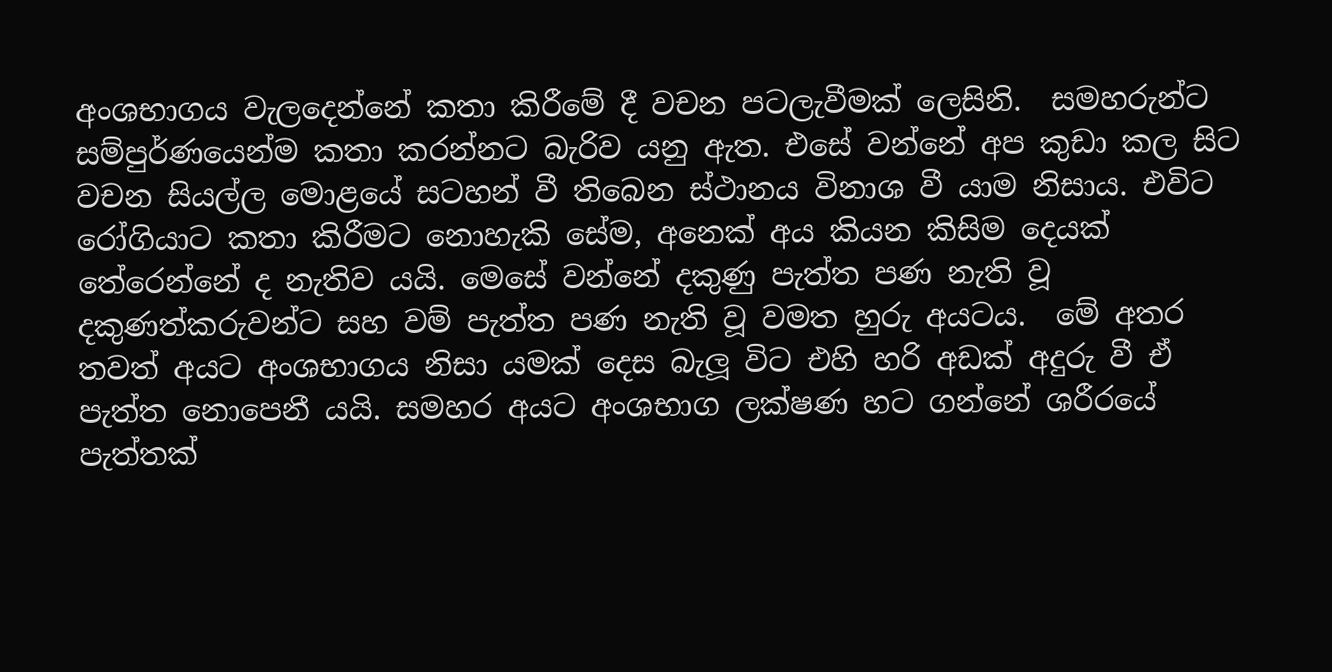අංශභාගය වැලදෙන්නේ කතා කිරීමේ දී වචන පටලැවීමක් ලෙසිනි.  සමහරුන්ට සම්පුර්ණයෙන්ම කතා කරන්නට බැරිව යනු ඇත. එසේ වන්නේ අප කුඩා කල සිට වචන සියල්ල මොළයේ සටහන් වී තිබෙන ස්ථානය විනාශ වී යාම නිසාය. එවිට රෝගියාට කතා කිරීමට නොහැකි සේම, අනෙක් අය කියන කිසිම දෙයක් තේරෙන්නේ ද නැතිව යයි. මෙසේ වන්නේ දකුණු පැත්ත පණ නැති වූ දකුණත්කරුවන්ට සහ වම් පැත්ත පණ නැති වූ වමත හුරු අයටය.  මේ අතර තවත් අයට අංශභාගය නිසා යමක් දෙස බැලූ විට එහි හරි අඩක් අදුරු වී ඒ පැත්ත නොපෙනී යයි. සමහර අයට අංශභාග ලක්ෂණ හට ගන්නේ ශරීරයේ පැත්තක්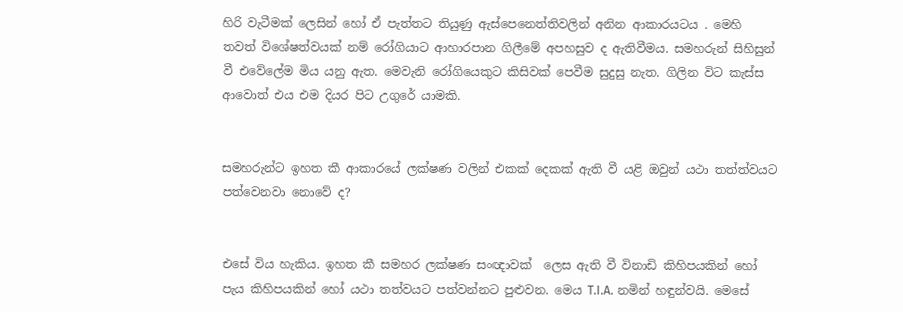හිරි වැටීමක් ලෙසින් හෝ ඒ පැත්තට තියුණු ඇස්පෙනෙත්තිවලින් අනින ආකාරයටය . මෙහි තවත් විශේෂත්වයක් නම් රෝගියාට ආහාරපාන ගිලීමේ අපහසුව ද ඇතිවීමය. සමහරුන් සිහිසුන් වී එවේලේම මිය යනු ඇත. මෙවැනි රෝගියෙකුට කිසිවක් පෙවීම සුදුසු නැත. ගිලින විට කැස්ස ආවොත් එය එම දියර පිට උගුරේ යාමකි.


සමහරුන්ට ඉහත කී ආකාරයේ ලක්ෂණ වලින් එකක් දෙකක් ඇති වී යළි ඔවුන් යථා තත්ත්වයට පත්වෙනවා නොවේ ද?


එසේ විය හැකිය. ඉහත කී සමහර ලක්ෂණ සංඥාවක්  ලෙස ඇති වී විනාඩි කිහිපයකින් හෝ පැය කිහිපයකින් හෝ යථා තත්වයට පත්වන්නට පුළුවන. මෙය T.I.A. නමින් හඳුන්වයි. මෙසේ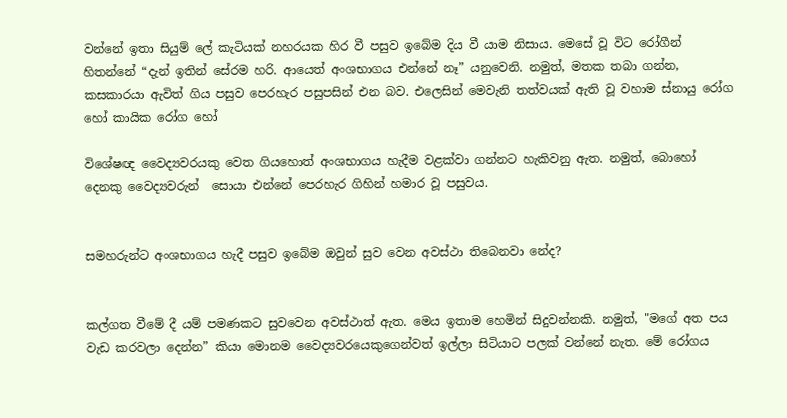වන්නේ ඉතා සියුම් ලේ කැටියක් නහරයක හිර වී පසුව ඉබේම දිය වී යාම නිසාය. මෙසේ වූ විට රෝගීන් හිතන්නේ “දැන් ඉතින් සේරම හරි. ආයෙත් අංශභාගය එන්නේ නෑ” යනුවෙනි. නමුත්, මතක තබා ගන්න, කසකාරයා ඇවිත් ගිය පසුව පෙරහැර පසුපසින් එන බව. එලෙසින් මෙවැනි තත්වයක් ඇති වූ වහාම ස්නායු රෝග හෝ කායික රෝග හෝ

විශේෂඥ වෛද්‍යවරයකු වෙත ගියහොත් අංශභාගය හැදීම වළක්වා ගන්නට හැකිවනු ඇත. නමුත්, බොහෝ දෙනකු වෛද්‍යවරුන්  සොයා එන්නේ පෙරහැර ගිහින් හමාර වූ පසුවය.


සමහරුන්ට අංශභාගය හැදී පසුව ඉබේම ඔවුන් සුව වෙන අවස්ථා තිබෙනවා නේද?


කල්ගත වීමේ දී යම් පමණකට සුවවෙන අවස්ථාත් ඇත. මෙය ඉතාම හෙමින් සිදුවන්නකි. නමුත්, "මගේ අත පය වැඩ කරවලා දෙන්න” කියා මොනම වෛද්‍යවරයෙකුගෙන්වත් ඉල්ලා සිටියාට පලක් වන්නේ නැත. මේ රෝගය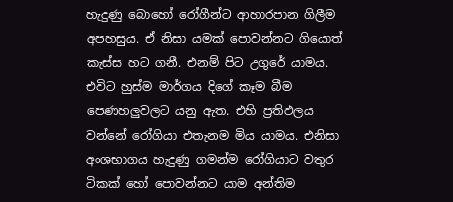හැදුණු බොහෝ රෝගීන්ට ආහාරපාන ගිලීම අපහසුය. ඒ නිසා යමක් පොවන්නට ගියොත් කැස්ස හට ගනී. එනම් පිට උගුරේ යාමය. එවිට හුස්ම මාර්ගය දිගේ කෑම බීම පෙණහලුවලට යනු ඇත. එහි ප්‍රතිඵලය වන්නේ රෝගියා එතැනම මිය යාමය. එනිසා අංශභාගය හැදුණු ගමන්ම රෝගියාට වතුර ටිකක් හෝ පොවන්නට යාම අන්තිම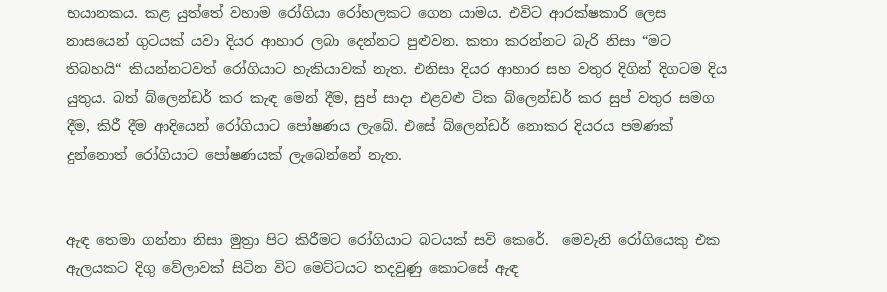භයානකය. කළ යුත්තේ වහාම රෝගියා රෝහලකට ගෙන යාමය. එවිට ආරක්ෂකාරි ලෙස නාසයෙන් ගුටයක් යවා දියර ආහාර ලබා දෙන්නට පුළුවන. කතා කරන්නට බැරි නිසා “මට තිබහයි“ කියන්නටවත් රෝගියාට හැකියාවක් නැත. එනිසා දියර ආහාර සහ වතුර දිගින් දිගටම දිය යුතුය. බත් බ්ලෙන්ඩර් කර කැඳ මෙන් දීම, සුප් සාදා එළවළු ටික බ්ලෙන්ඩර් කර සුප් වතුර සමග දීම, කිරී දීම ආදියෙන් රෝගියාට පෝෂණය ලැබේ. එසේ බ්ලෙන්ඩර් නොකර දියරය පමණක් දුන්නොත් රෝගියාට පෝෂණයක් ලැබෙන්නේ නැත.


ඇඳ තෙමා ගන්නා නිසා මුත්‍රා පිට කිරීමට රෝගියාට බටයක් සවි කෙරේ.  මෙවැනි රෝගියෙකු එක ඇලයකට දිගු වේලාවක් සිටින විට මෙට්ටයට තදවුණු කොටසේ ඇඳ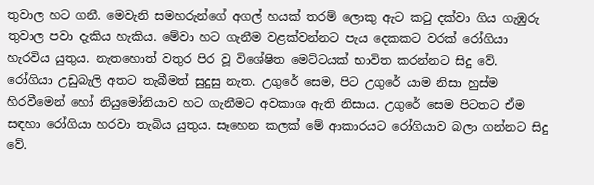තුවාල හට ගනී. මෙවැනි සමහරුන්ගේ අගල් හයක් තරම් ලොකු ඇට කටු දක්වා ගිය ගැඹුරු තුවාල පවා දැකිය හැකිය. මේවා හට ගැනීම වළක්වන්නට පැය දෙකකට වරක් රෝගියා හැරවිය යුතුය. නැතහොත් වතුර පිර වූ විශේෂිත මෙට්ටයක් භාවිත කරන්නට සිදු වේ.  රෝගියා උඩුබැලි අතට තැබීමත් සුදුසු නැත. උගුරේ සෙම, පිට උගුරේ යාම නිසා හුස්ම හිරවීමෙන් හෝ නියුමෝනියාව හට ගැනීමට අවකාශ ඇති නිසාය. උගුරේ සෙම පිටතට ඒම සඳහා රෝගියා හරවා තැබිය යුතුය. සෑහෙන කලක් මේ ආකාරයට රෝගියාව බලා ගන්නට සිදු වේ.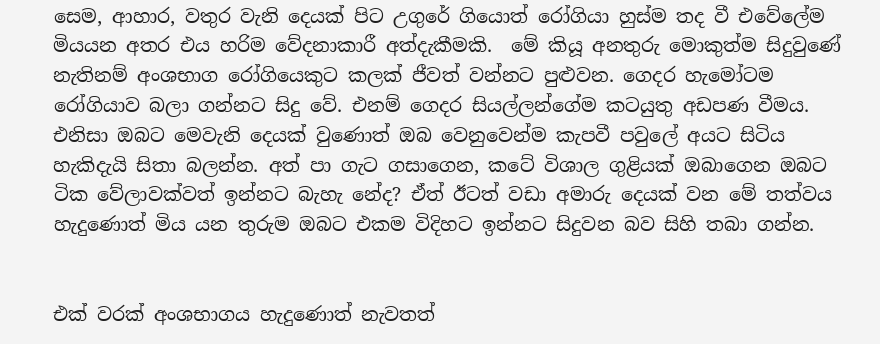සෙම, ආහාර, වතුර වැනි දෙයක් පිට උගුරේ ගියොත් රෝගියා හුස්ම තද වී එවේලේම මියයන අතර එය හරිම වේදනාකාරී අත්දැකීමකි.  මේ කියූ අනතුරු මොකුත්ම සිදුවුණේ නැතිනම් අංශභාග රෝගියෙකුට කලක් ජීවත් වන්නට පුළුවන. ගෙදර හැමෝටම රෝගියාව බලා ගන්නට සිදු වේ. එනම් ගෙදර සියල්ලන්ගේම කටයුතු අඩපණ වීමය.  එනිසා ඔබට මෙවැනි දෙයක් වුණොත් ඔබ වෙනුවෙන්ම කැපවී පවුලේ අයට සිටිය හැකිදැයි සිතා බලන්න. අත් පා ගැට ගසාගෙන, කටේ විශාල ගුළියක් ඔබාගෙන ඔබට ටික වේලාවක්වත් ඉන්නට බැහැ නේද? ඒත් ඊටත් වඩා අමාරු දෙයක් වන මේ තත්වය හැදුණොත් මිය යන තුරුම ඔබට එකම විදිහට ඉන්නට සිදුවන බව සිහි තබා ගන්න.


එක් වරක් අංශභාගය හැදුණොත් නැවතත්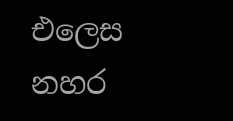එලෙස නහර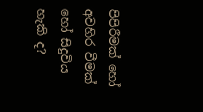පිපිරීමක් හෝ අවහිර වීමක් හෝ සිදුවිය හැකි ද?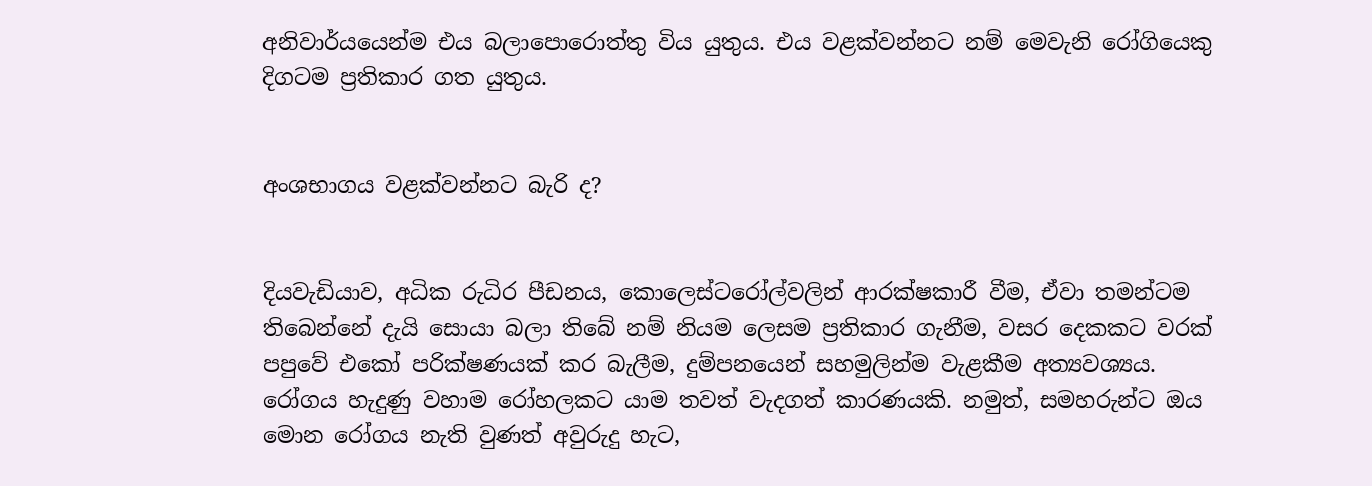අනිවාර්යයෙන්ම එය බලාපොරොත්තු විය යුතුය. එය වළක්වන්නට නම් මෙවැනි රෝගියෙකු දිගටම ප්‍රතිකාර ගත යුතුය.


අංශභාගය වළක්වන්නට බැරි ද?


දියවැඩියාව, අධික රුධිර පීඩනය, කොලෙස්ටරෝල්වලින් ආරක්ෂකාරී වීම, ඒවා තමන්ටම තිබෙන්නේ දැයි සොයා බලා තිබේ නම් නියම ලෙසම ප්‍රතිකාර ගැනීම, වසර දෙකකට වරක් පපුවේ එකෝ පරික්ෂණයක් කර බැලීම, දුම්පනයෙන් සහමුලින්ම වැළකීම අත්‍යවශ්‍යය. රෝගය හැදුණු වහාම රෝහලකට යාම තවත් වැදගත් කාරණයකි. නමුත්, සමහරුන්ට ඔය මොන රෝගය නැති වුණත් අවුරුදු හැට,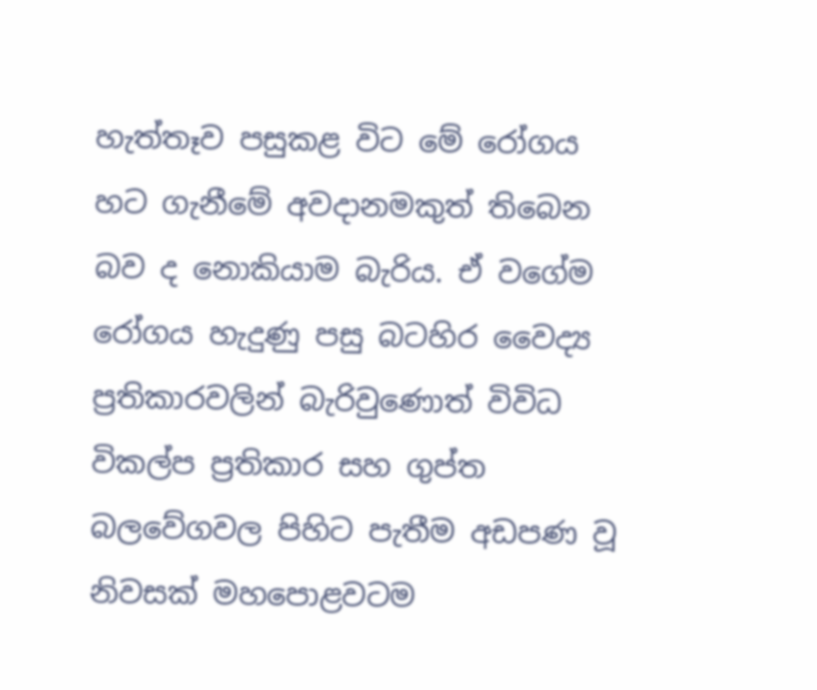හැත්තෑව පසුකළ විට මේ රෝගය හට ගැනීමේ අවදානමකුත් තිබෙන බව ද නොකියාම බැරිය. ඒ වගේම රෝගය හැදුණු පසු බටහිර වෛද්‍ය ප්‍රතිකාරවලින් බැරිවුණොත් විවිධ විකල්ප ප්‍රතිකාර සහ ගුප්ත බලවේගවල පිහිට පැතීම අඩපණ වූ නිවසක් මහපොළවටම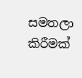සමතලා කිරීමක්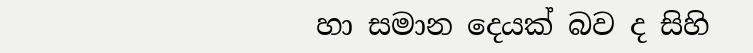හා සමාන දෙයක් බව ද සිහි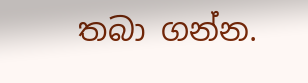තබා ගන්න.